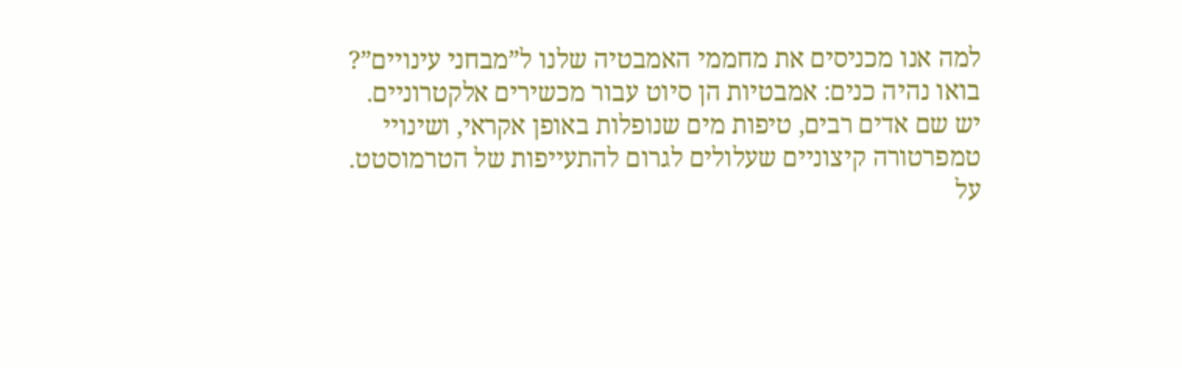למה אנו מכניסים את מחממי האמבטיה שלנו ל”מבחני עינויים”?
בואו נהיה כנים: אמבטיות הן סיוט עבור מכשירים אלקטרוניים. יש שם אדים רבים, טיפות מים שנופלות באופן אקראי, ושינויי טמפרטורה קיצוניים שעלולים לגרום להתעייפות של הטרמוסטט. על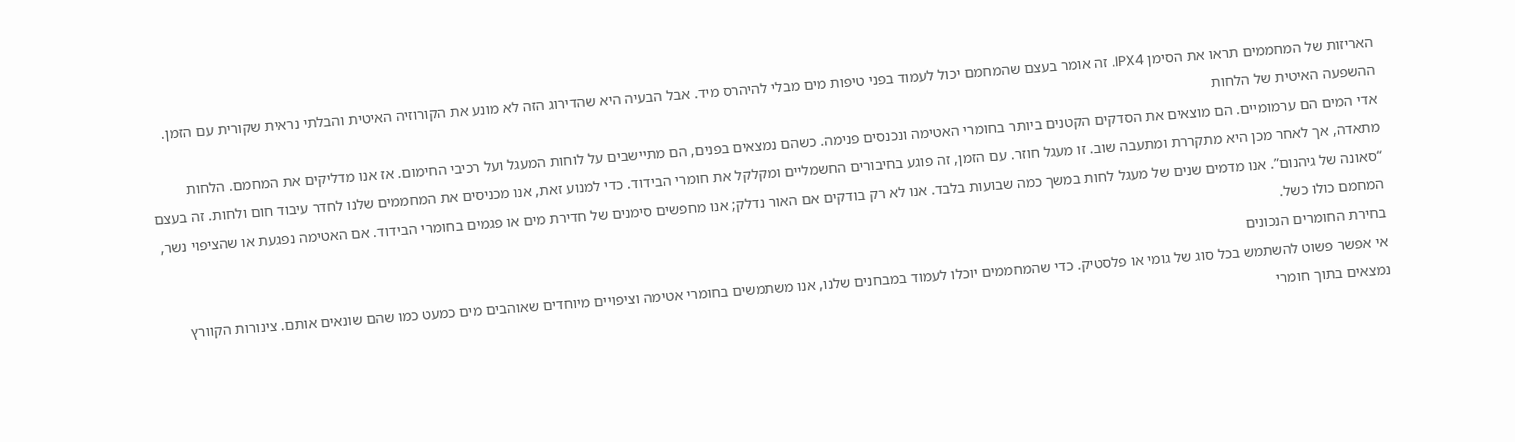האריזות של המחממים תראו את הסימן IPX4. זה אומר בעצם שהמחמם יכול לעמוד בפני טיפות מים מבלי להיהרס מיד. אבל הבעיה היא שהדירוג הזה לא מונע את הקורוזיה האיטית והבלתי נראית שקורית עם הזמן.
ההשפעה האיטית של הלחות
אדי המים הם ערמומיים. הם מוצאים את הסדקים הקטנים ביותר בחומרי האטימה ונכנסים פנימה. כשהם נמצאים בפנים, הם מתיישבים על לוחות המעגל ועל רכיבי החימום. אז אנו מדליקים את המחמם. הלחות מתאדה, אך לאחר מכן היא מתקררת ומתעבה שוב. זו מעגל חוזר. עם הזמן, זה פוגע בחיבורים החשמליים ומקלקל את חומרי הבידוד. כדי למנוע זאת, אנו מכניסים את המחממים שלנו לחדר עיבוד חום ולחות. זה בעצם “סאונה של גיהנום”. אנו מדמים שנים של מעגל לחות במשך כמה שבועות בלבד. אנו לא רק בודקים אם האור נדלק; אנו מחפשים סימנים של חדירת מים או פגמים בחומרי הבידוד. אם האטימה נפגעת או שהציפוי נשר, המחמם כולו כשל.
בחירת החומרים הנכונים
אי אפשר פשוט להשתמש בכל סוג של גומי או פלסטיק. כדי שהמחממים יוכלו לעמוד במבחנים שלנו, אנו משתמשים בחומרי אטימה וציפויים מיוחדים שאוהבים מים כמעט כמו שהם שונאים אותם. צינורות הקוורץ נמצאים בתוך חומרי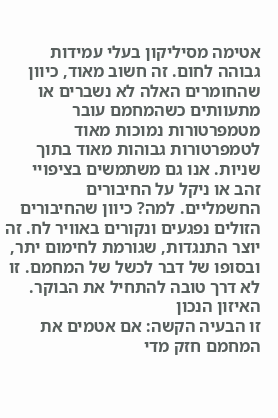אטימה מסיליקון בעלי עמידות גבוהה לחום. זה חשוב מאוד, כיוון שהחומרים האלה לא נשברים או מתעוותים כשהמחמם עובר מטמפרטורות נמוכות מאוד לטמפרטורות גבוהות מאוד בתוך שניות. אנו גם משתמשים בציפויי זהב או ניקל על החיבורים החשמליים. למה? כיוון שהחיבורים הזולים נפגעים ונקורים באוויר לח. זה יוצר התנגדות, שגורמת לחימום יתר, ובסופו של דבר לכשל של המחמם. זו לא דרך טובה להתחיל את הבוקר.
האיזון הנכון
זו הבעיה הקשה: אם אטמים את המחמם חזק מדי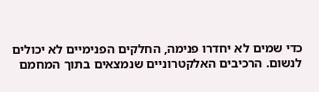כדי שמים לא יחדרו פנימה, החלקים הפנימיים לא יכולים לנשום. הרכיבים האלקטרוניים שנמצאים בתוך המחמם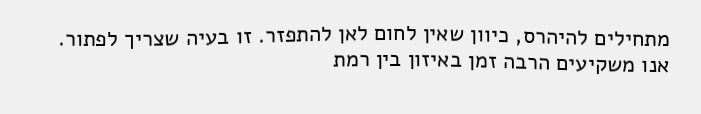מתחילים להיהרס, כיוון שאין לחום לאן להתפזר. זו בעיה שצריך לפתור. אנו משקיעים הרבה זמן באיזון בין רמת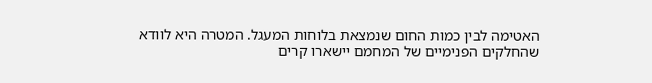האטימה לבין כמות החום שנמצאת בלוחות המעגל. המטרה היא לוודא שהחלקים הפנימיים של המחמם יישארו קרים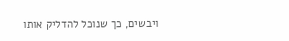ויבשים, כך שנוכל להדליק אותו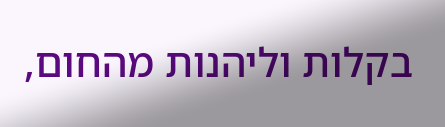בקלות וליהנות מהחום,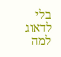בלי לדאוג למה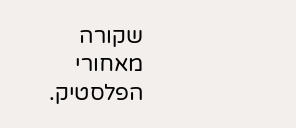שקורה מאחורי הפלסטיק.